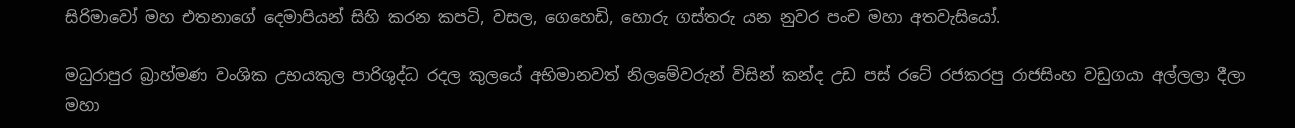සිරිමාවෝ මහ එතනාගේ දෙමාපියන් සිහි කරන කපටි, වසල, ගෙහෙඩි, හොරු ගස්තරු යන නුවර පංච මහා අතවැසියෝ.

මධුරාපුර බ්‍රාහ්මණ වංශික උභයකුල පාරිශුද්ධ රදල කුලයේ අභිමානවත් නිලමේවරුන් විසින් කන්ද උඩ පස් රටේ රජකරපු රාජසිංහ වඩුගයා අල්ලලා දීලා මහා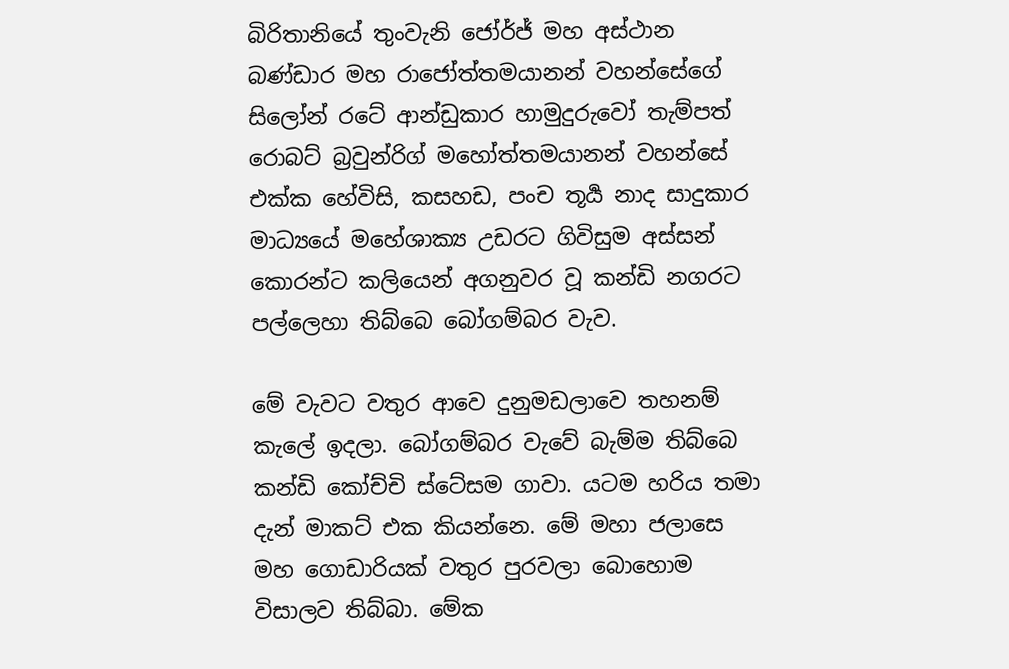බිරිතානියේ තුංවැනි ජෝර්ජ් මහ අස්ථාන බණ්ඩාර මහ රාජෝත්තමයානන් වහන්සේගේ සිලෝන් රටේ ආන්ඩුකාර හාමුදුරුවෝ තැම්පත් රොබට් බ්‍රවුන්රිග් මහෝත්තමයානන් වහන්සේ එක්ක හේවිසි, කසහඩ, පංච තූර්‍ය නාද සාදුකාර මාධ්‍යයේ මහේශාක්‍ය උඩරට ගිවිසුම අස්සන් කොරන්ට කලියෙන් අගනුවර වූ කන්ඩි නගරට පල්ලෙහා තිබ්බෙ බෝගම්බර වැව.

මේ වැවට වතුර ආවෙ දුනුමඩලාවෙ තහනම් කැලේ ඉදලා. බෝගම්බර වැවේ බැම්ම තිබ්බෙ කන්ඩි කෝච්චි ස්ටේසම ගාවා. යටම හරිය තමා දැන් මාකට් එක කියන්නෙ. මේ මහා ජලාසෙ මහ ගොඩාරියක් වතුර පුරවලා බොහොම විසාලව තිබ්බා. මේක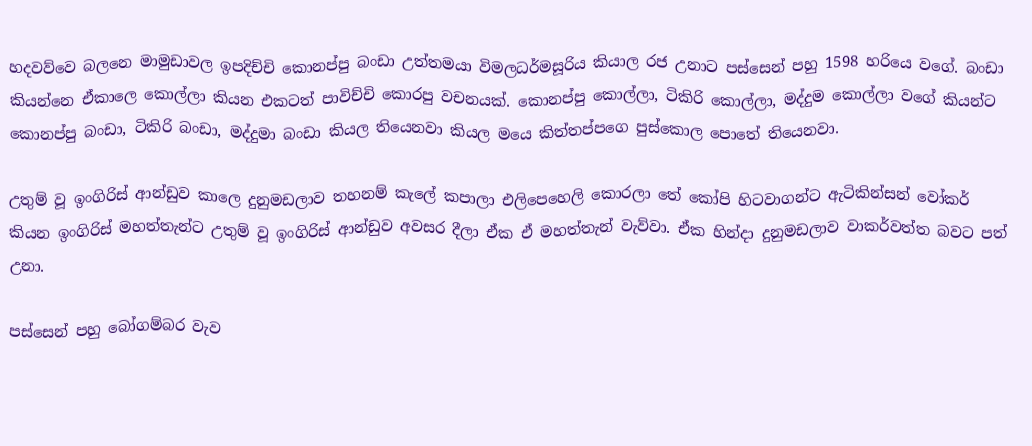හදවව්වෙ බලනෙ මාමුඩාවල ඉපදිච්චි කොනප්පු බංඩා උත්තමයා විමලධර්මසූරිය කියාල රජ උනාට පස්සෙන් පහු 1598 හරියෙ වගේ. බංඩා කියන්නෙ ඒකාලෙ කොල්ලා කියන එකටත් පාවිච්චි කොරපු වචනයක්. කොනප්පු කොල්ලා, ටිකිරි කොල්ලා, මද්දුම කොල්ලා වගේ කියන්ට කොනප්පු බංඩා, ටිකිරි බංඩා, මද්දුමා බංඩා කියල තියෙනවා කියල මයෙ කිත්තප්පගෙ පුස්කොල පොතේ තියෙනවා.

උතුම් වූ ඉංගිරිස් ආන්ඩුව කාලෙ දුනුමඩලාව තහනම් කැලේ කපාලා එලිපෙහෙලි කොරලා තේ කෝපි හිටවාගන්ට ඇටිකින්සන් වෝකර් කියන ඉංගිරිස් මහත්තැන්ට උතුම් වූ ඉංගිරිස් ආන්ඩුව අවසර දීලා ඒක ඒ මහත්තැන් වැව්වා. ඒක හින්දා දුනුමඩලාව වාකර්වත්ත බවට පත් උනා.

පස්සෙන් පහු බෝගම්බර වැව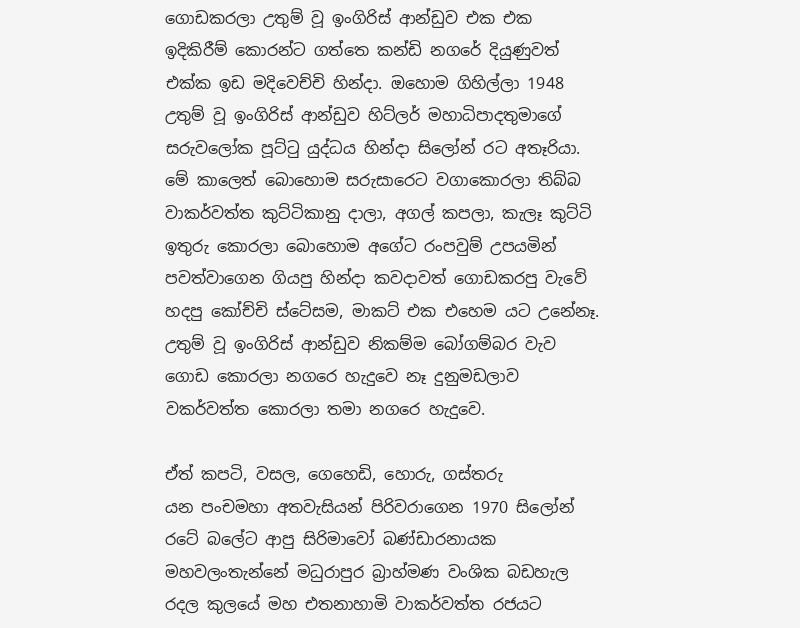ගොඩකරලා උතුම් වූ ඉංගිරිස් ආන්ඩුව එක එක ඉදිකිරීම් කොරන්ට ගත්තෙ කන්ඩි නගරේ දියුණුවත් එක්ක ඉඩ මදිවෙච්චි හින්දා. ඔහොම ගිහිල්ලා 1948 උතුම් වූ ඉංගිරිස් ආන්ඩුව හිට්ලර් මහාධිපාදතුමාගේ සරුවලෝක පූට්ටු යුද්ධය හින්දා සිලෝන් රට අතෑරියා. මේ කාලෙත් බොහොම සරුසාරෙට වගාකොරලා තිබ්බ වාකර්වත්ත කුට්ටිකානු දාලා, අගල් කපලා, කැලෑ කුට්ටි ඉතුරු කොරලා බොහොම අගේට රංපවුම් උපයමින් පවත්වාගෙන ගියපු හින්දා කවදාවත් ගොඩකරපු වැවේ හදපු කෝච්චි ස්ටේසම, මාකට් එක එහෙම යට උනේනෑ. උතුම් වූ ඉංගිරිස් ආන්ඩුව නිකම්ම බෝගම්බර වැව ගොඩ කොරලා නගරෙ හැදුවෙ නෑ දුනුමඩලාව වකර්වත්ත කොරලා තමා නගරෙ හැදුවෙ.

ඒත් කපටි, වසල, ගෙහෙඩි, හොරු, ගස්තරු
යන පංචමහා අතවැසියන් පිරිවරාගෙන 1970 සිලෝන් රටේ බලේට ආපු සිරිමාවෝ බණ්ඩාරනායක මහවලංතැන්නේ මධුරාපුර බ්‍රාහ්මණ වංශික බඩහැල රදල කුලයේ මහ එතනාහාමි වාකර්වත්ත රජයට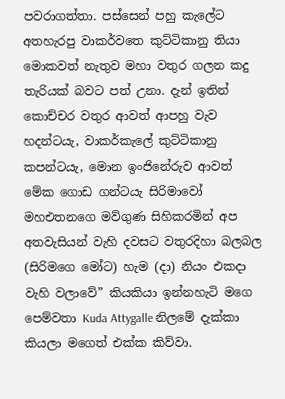පවරාගත්තා. පස්සෙන් පහු කැලේට අතහැරපු වාකර්වතෙ කුට්ටිකානු තියා මොකවත් නැතුව මහා වතුර ගලන කදු තැරියක් බවට පත් උනා. දැන් ඉතින් කොච්චර වතුර ආවත් ආපහු වැව හදන්ටයැ, වාකර්කැලේ කුට්ටිකානු කපන්ටයැ, මොන ඉංජිනේරුව ආවත් මේක ගොඩ ගන්ටයැ සිරිමාවෝ මහඑතනගෙ මව්ගුණ සිහිකරමින් අප අතවැසියන් වැහි දවසට වතුරදිහා බලබල (සිරිමගෙ මෝට) හැම (දා) නියං එකදා වැහි වලාවේ” කියකියා ඉන්නහැටි මගෙ පෙම්වතා Kuda Attygalle නිලමේ දැක්කා කියලා මගෙත් එක්ක කිව්වා.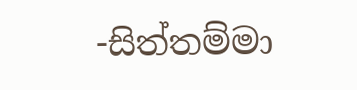-සිත්තම්මා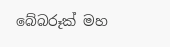බේබරූක් මහ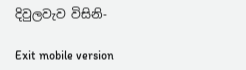දිවුලවැව විසිනි-

Exit mobile version